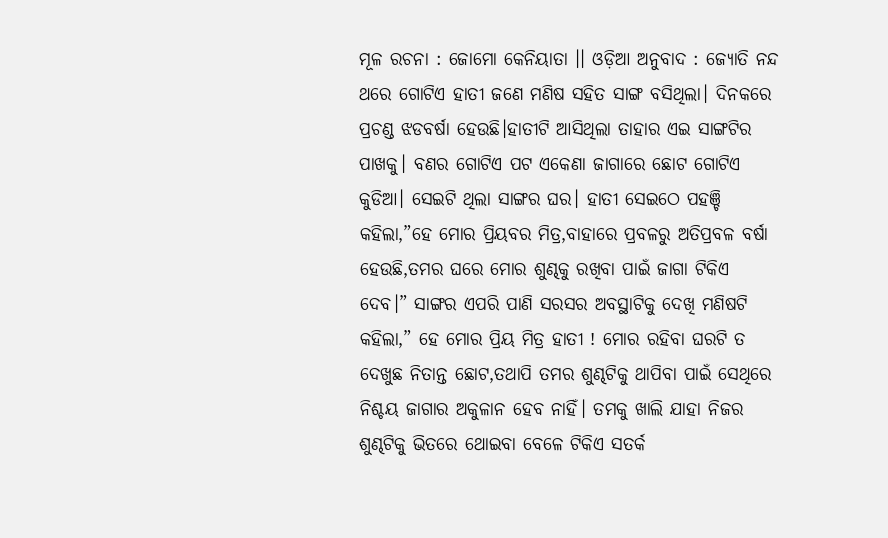ମୂଳ ରଚନା : ଜୋମୋ କେନିୟାତା ।। ଓଡ଼ିଆ ଅନୁବାଦ : ଜ୍ୟୋତି ନନ୍ଦ
ଥରେ ଗୋଟିଏ ହାତୀ ଜଣେ ମଣିଷ ସହିତ ସାଙ୍ଗ ବସିଥିଲା। ଦିନକରେ ପ୍ରଚଣ୍ଡ ଝଡବର୍ଷା ହେଉଛି।ହାତୀଟି ଆସିଥିଲା ତାହାର ଏଇ ସାଙ୍ଗଟିର ପାଖକୁ। ବଣର ଗୋଟିଏ ପଟ ଏକେଣା ଜାଗାରେ ଛୋଟ ଗୋଟିଏ କୁଡିଆ। ସେଇଟି ଥିଲା ସାଙ୍ଗର ଘର। ହାତୀ ସେଇଠେ ପହଞ୍ଚି କହିଲା,”ହେ ମୋର ପ୍ରିୟବର ମିତ୍ର,ବାହାରେ ପ୍ରବଳରୁ ଅତିପ୍ରବଳ ବର୍ଷା ହେଉଛି,ତମର ଘରେ ମୋର ଶୁଣ୍ଢକୁ ରଖିବା ପାଇଁ ଜାଗା ଟିକିଏ ଦେବ।” ସାଙ୍ଗର ଏପରି ପାଣି ସରସର ଅବସ୍ଥାଟିକୁ ଦେଖି ମଣିଷଟି କହିଲା,” ହେ ମୋର ପ୍ରିୟ ମିତ୍ର ହାତୀ ! ମୋର ରହିବା ଘରଟି ତ ଦେଖୁଛ ନିତାନ୍ତ ଛୋଟ,ତଥାପି ତମର ଶୁଣ୍ଢଟିକୁ ଥାପିବା ପାଇଁ ସେଥିରେ ନିଶ୍ଚୟ ଜାଗାର ଅକୁଳାନ ହେବ ନାହିଁ। ତମକୁ ଖାଲି ଯାହା ନିଜର ଶୁଣ୍ଢଟିକୁ ଭିତରେ ଥୋଇବା ବେଳେ ଟିକିଏ ସତର୍କ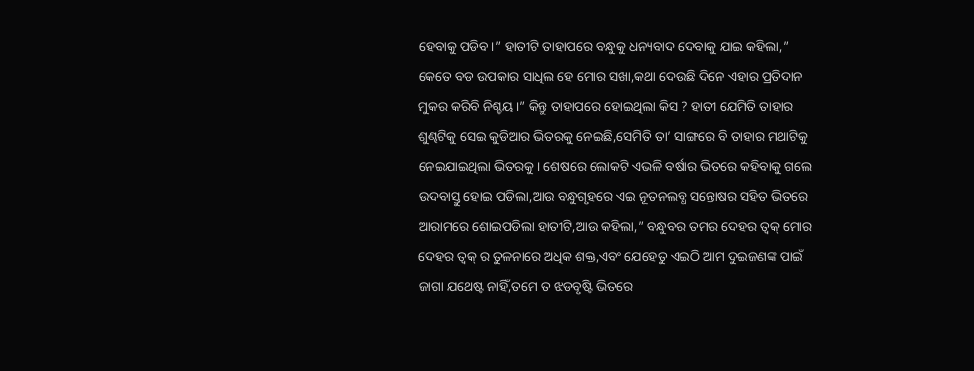ହେବାକୁ ପଡିବ।” ହାତୀଟି ତାହାପରେ ବନ୍ଧୁକୁ ଧନ୍ୟବାଦ ଦେବାକୁ ଯାଇ କହିଲା,” କେତେ ବଡ ଉପକାର ସାଧିଲ ହେ ମୋର ସଖା,କଥା ଦେଉଛି ଦିନେ ଏହାର ପ୍ରତିଦାନ ମୁକର କରିବି ନିଶ୍ଚୟ।” କିନ୍ତୁ ତାହାପରେ ହୋଇଥିଲା କିସ ? ହାତୀ ଯେମିତି ତାହାର ଶୁଣ୍ଢଟିକୁ ସେଇ କୁଡିଆର ଭିତରକୁ ନେଇଛି,ସେମିତି ତା’ ସାଙ୍ଗରେ ବି ତାହାର ମଥାଟିକୁ ନେଇଯାଇଥିଲା ଭିତରକୁ। ଶେଷରେ ଲୋକଟି ଏଭଳି ବର୍ଷାର ଭିତରେ କହିବାକୁ ଗଲେ ଉଦବାସ୍ତୁ ହୋଇ ପଡିଲା,ଆଉ ବନ୍ଧୁଗୃହରେ ଏଇ ନୂତନଲବ୍ଧ ସନ୍ତୋଷର ସହିତ ଭିତରେ ଆରାମରେ ଶୋଇପଡିଲା ହାତୀଟି,ଆଉ କହିଲା,” ବନ୍ଧୁବର ତମର ଦେହର ତ୍ୱକ୍ ମୋର ଦେହର ତ୍ୱକ୍ ର ତୁଳନାରେ ଅଧିକ ଶକ୍ତ,ଏବଂ ଯେହେତୁ ଏଇଠି ଆମ ଦୁଇଜଣଙ୍କ ପାଇଁ ଜାଗା ଯଥେଷ୍ଟ ନାହିଁ,ତମେ ତ ଝଡବୃଷ୍ଟି ଭିତରେ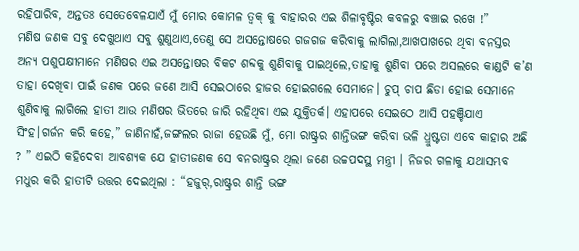ରହିପାରିବ, ଅନ୍ତତଃ ସେତେବେଳଯାଏଁ ମୁଁ ମୋର କୋମଳ ତ୍ୱକ୍ କୁ ବାହାରର ଏଇ ଶିଳାବୃଷ୍ଟିର କବଳରୁ ବଞ୍ଚାଇ ରଖେ !”
ମଣିଷ ଜଣକ ସବୁ ଦେଖୁଥାଏ ସବୁ ଶୁଣୁଥାଏ,ତେଣୁ ସେ ଅସନ୍ତୋଷରେ ଗଜଗଜ କରିବାକୁ ଲାଗିଲା,ଆଖପାଖରେ ଥିବା ବନସ୍ତର ଅନ୍ୟ ପଶୁପକ୍ଷୀମାନେ ମଣିଷର ଏଇ ଅସନ୍ତୋଷର ବିକଟ ଶବ୍ଦକୁ ଶୁଣିବାକୁ ପାଇଥିଲେ,ତାହାକୁ ଶୁଣିବା ପରେ ଅସଲରେ କାଣ୍ଡଟି କ’ଣ ତାହା ଦେଖିବା ପାଇଁ ଜଣକ ପରେ ଜଣେ ଆସି ସେଇଠାରେ ହାଜର ହୋଇଗଲେ ସେମାନେ। ଚୁପ୍ ଚାପ ଛିଡା ହୋଇ ସେମାନେ ଶୁଣିବାକୁ ଲାଗିଲେ ହାତୀ ଆଉ ମଣିଷର ଭିତରେ ଜାରି ରହିଥିବା ଏଇ ଯୁକ୍ତିତର୍କ। ଏହାପରେ ସେଇଠେ ଆସି ପହଞ୍ଚିଯାଏ ସିଂହ।ଗର୍ଜନ କରି କହେ,” ଜାଣିନାହଁ,ଜଙ୍ଗଲର ରାଜା ହେଉଛି ମୁଁ, ମୋ ରାଷ୍ଟ୍ରର ଶାନ୍ତିଭଙ୍ଗ କରିବା ଭଳି ଧ୍ରୁଷ୍ଟତା ଏବେ କାହାର ଅଛି ? ” ଏଇଠି କହିଦେବା ଆବଶ୍ୟକ ଯେ ହାତୀଜଣକ ସେ ବନରାଷ୍ଟ୍ରର ଥିଲା ଜଣେ ଉଚ୍ଚପଦସ୍ଥ ମନ୍ତ୍ରୀ । ନିଜର ଗଳାକୁ ଯଥାସମ୍ଭବ ମଧୁର କରି ହାତୀଟି ଉତ୍ତର ଦେଇଥିଲା : “ହଜୁର୍,ରାଷ୍ଟ୍ରର ଶାନ୍ତି ଭଙ୍ଗ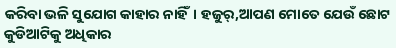କରିବା ଭଳି ସୁଯୋଗ କାହାର ନାହିଁ। ହଜୁର୍,ଆପଣ ମୋତେ ଯେଉଁ ଛୋଟ କୁଡିଆଟିକୁ ଅଧିକାର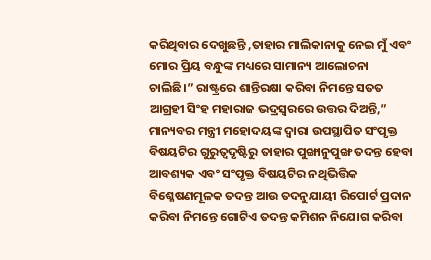କରିଥିବାର ଦେଖୁଛନ୍ତି ,ତାହାର ମାଲିକାନାକୁ ନେଇ ମୁଁ ଏବଂ ମୋର ପ୍ରିୟ ବନ୍ଧୁଙ୍କ ମଧ୍ୟରେ ସାମାନ୍ୟ ଆଲୋଚନା ଚାଲିଛି।” ରାଷ୍ଟ୍ରରେ ଶାନ୍ତିରକ୍ଷା କରିବା ନିମନ୍ତେ ସତତ ଆଗ୍ରହୀ ସିଂହ ମହାରାଜ ଭଦ୍ରସ୍ୱରରେ ଉତ୍ତର ଦିଅନ୍ତି,” ମାନ୍ୟବର ମନ୍ତ୍ରୀ ମହୋଦୟଙ୍କ ଦ୍ୱାରା ଉପସ୍ଥାପିତ ସଂପୃକ୍ତ ବିଷୟଟିର ଗୁରୁତ୍ୱଦୃଷ୍ଟିରୁ ତାହାର ପୁଙ୍ଖାନୁପୁଙ୍ଖ ତଦନ୍ତ ହେବା ଆବଶ୍ୟକ ଏବଂ ସଂପୃକ୍ତ ବିଷୟଟିର ନଥିଭିତ୍ତିକ ବିଶ୍ଳେଷଣମୂଳକ ତଦନ୍ତ ଆଉ ତଦନୁଯାୟୀ ରିପୋର୍ଟ ପ୍ରଦାନ କରିବା ନିମନ୍ତେ ଗୋଟିଏ ତଦନ୍ତ କମିଶନ ନିଯୋଗ କରିବା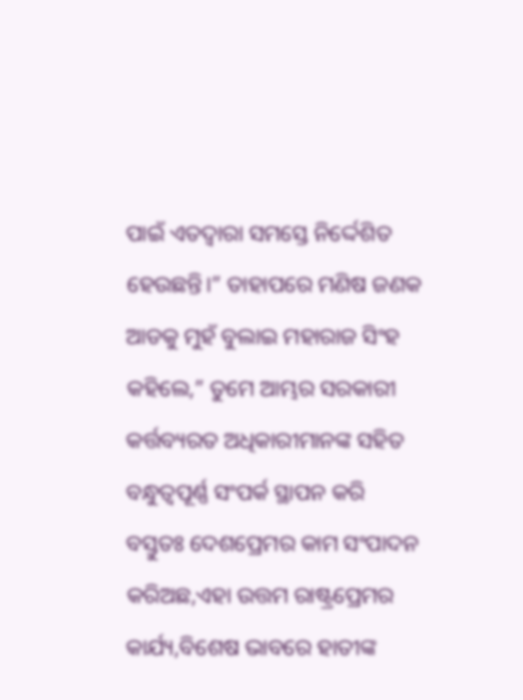ପାଇଁ ଏତଦ୍ୱାରା ସମସ୍ତେ ନିର୍ଦ୍ଦେଶିତ ହେଉଛନ୍ତି।” ତାହାପରେ ମଣିଷ ଜଣକ ଆଡକୁ ମୁହଁ ବୁଲାଇ ମହାରାଜ ସିଂହ କହିଲେ,” ତୁମେ ଆମ୍ଭର ସରକାରୀ କର୍ତ୍ତବ୍ୟରତ ଅଧିକାରୀମାନଙ୍କ ସହିତ ବନ୍ଧୁତ୍ୱପୂର୍ଣ୍ଣ ସଂପର୍କ ସ୍ଥାପନ କରି ବସ୍ତୁତଃ ଦେଶପ୍ରେମର କାମ ସଂପାଦନ କରିଅଛ,ଏହା ଉତ୍ତମ ରାଷ୍ଟ୍ରପ୍ରେମର କାର୍ଯ୍ୟ,ବିଶେଷ ଭାବରେ ହାତୀଙ୍କ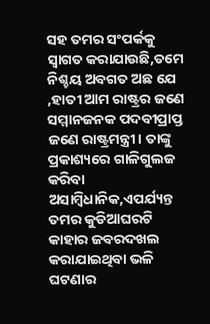ସହ ତମର ସଂପର୍କକୁ ସ୍ୱାଗତ କରାଯାଉଛି,ତମେ ନିଶ୍ଚୟ ଅବଗତ ଅଛ ଯେ ,ହାତୀ ଆମ ରାଷ୍ଟ୍ରର ଜଣେ ସମ୍ମାନଜନକ ପଦବୀପ୍ରାପ୍ତ ଜଣେ ରାଷ୍ଟ୍ରମନ୍ତ୍ରୀ। ତାଙ୍କୁ ପ୍ରକାଶ୍ୟରେ ଗାଳିଗୁଲଜ କରିବା ଅସାମ୍ବିଧାନିକ,ଏପର୍ଯ୍ୟନ୍ତ ତମର କୁଡିଆଘରଟି କାହାର ଜବରଦଖଲ କରାଯାଇଥିବା ଭଳି ଘଟଣାର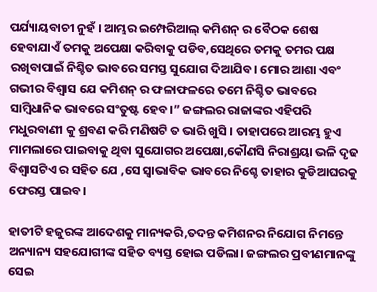ପର୍ଯ୍ୟାୟବାଚୀ ନୁହଁ । ଆମ୍ଭର ଇମ୍ପେରିଆଲ୍ କମିଶନ୍ ର ବୈଠକ ଶେଷ ହେବାଯାଏଁ ତମକୁ ଅପେକ୍ଷା କରିବାକୁ ପଡିବ,ସେଥିରେ ତମକୁ ତମର ପକ୍ଷ ରଖିବାପାଇଁ ନିଶ୍ଚିତ ଭାବରେ ସମସ୍ତ ସୁଯୋଗ ଦିଆଯିବ। ମୋର ଆଶା ଏବଂ ଗଭୀର ବିଶ୍ୱାସ ଯେ କମିଶନ୍ ର ଫଳାଫଳରେ ତମେ ନିଶ୍ଚିତ ଭାବରେ ସାମ୍ବିଧାନିକ ଭାବରେ ସଂତୁଷ୍ଟ ହେବ।” ଜଙ୍ଗଲର ରାଜାଙ୍କର ଏହିପରି ମଧୁରବାଣୀ କୁ ଶ୍ରବଣ କରି ମଣିଷଟି ତ ଭାରି ଖୁସି । ତାହାପରେ ଆରମ୍ଭ ହୁଏ ମାମଲାରେ ପାଇବାକୁ ଥିବା ସୁଯୋଗର ଅପେକ୍ଷା,କୌଣସି ନିରାଶ୍ରୟା ଭଳି ଦୃଢ ବିଶ୍ୱାସଟିଏ ର ସହିତ ଯେ ,ସେ ସ୍ୱାଭାବିକ ଭାବରେ ନିଶ୍ଚେ ତାହାର କୁଡିଆଘରକୁ ଫେରସ୍ତ ପାଇବ।

ହାତୀଟି ହଜୁରଙ୍କ ଆଦେଶକୁ ମାନ୍ୟକରି,ତଦନ୍ତ କମିଶନର ନିଯୋଗ ନିମନ୍ତେ ଅନ୍ୟାନ୍ୟ ସହଯୋଗୀଙ୍କ ସହିତ ବ୍ୟସ୍ତ ହୋଇ ପଡିଲା। ଜଙ୍ଗଲର ପ୍ରବୀଣମାନଙ୍କୁ ସେଇ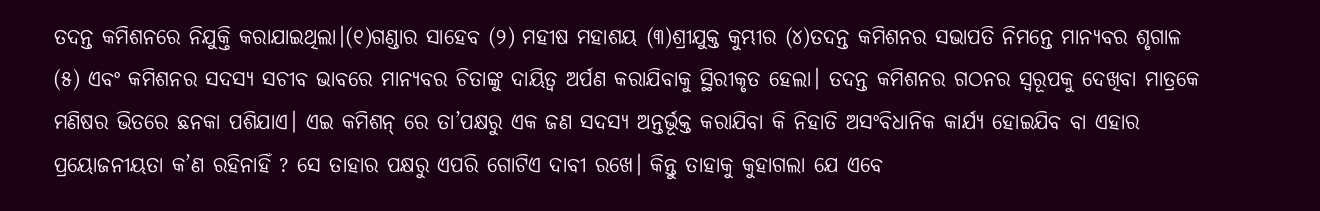ତଦନ୍ତ କମିଶନରେ ନିଯୁକ୍ତି କରାଯାଇଥିଲା।(୧)ଗଣ୍ଡାର ସାହେବ (୨) ମହୀଷ ମହାଶୟ (୩)ଶ୍ରୀଯୁକ୍ତ କୁମ୍ଭୀର (୪)ତଦନ୍ତ କମିଶନର ସଭାପତି ନିମନ୍ତେ ମାନ୍ୟବର ଶୃଗାଳ (୫) ଏବଂ କମିଶନର ସଦସ୍ୟ ସଚୀବ ଭାବରେ ମାନ୍ୟବର ଚିତାଙ୍କୁ ଦାୟିତ୍ୱ ଅର୍ପଣ କରାଯିବାକୁ ସ୍ଥିରୀକୃତ ହେଲା। ତଦନ୍ତ କମିଶନର ଗଠନର ସ୍ୱରୂପକୁ ଦେଖିବା ମାତ୍ରକେ ମଣିଷର ଭିତରେ ଛନକା ପଶିଯାଏ। ଏଇ କମିଶନ୍ ରେ ତା’ପକ୍ଷରୁ ଏକ ଜଣ ସଦସ୍ୟ ଅନ୍ତର୍ଭୂକ୍ତ କରାଯିବା କି ନିହାତି ଅସଂବିଧାନିକ କାର୍ଯ୍ୟ ହୋଇଯିବ ବା ଏହାର ପ୍ରୟୋଜନୀୟତା କ’ଣ ରହିନାହିଁ ? ସେ ତାହାର ପକ୍ଷରୁ ଏପରି ଗୋଟିଏ ଦାବୀ ରଖେ। କିନ୍ତୁ ତାହାକୁ କୁହାଗଲା ଯେ ଏବେ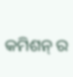କମିଶନ୍ ର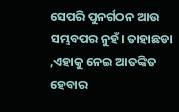ସେପରି ପୁନର୍ଗଠନ ଆଉ ସମ୍ଭବପର ନୁହଁ। ତାହାଛଡା ,ଏହାକୁ ନେଇ ଆତଙ୍କିତ ହେବାର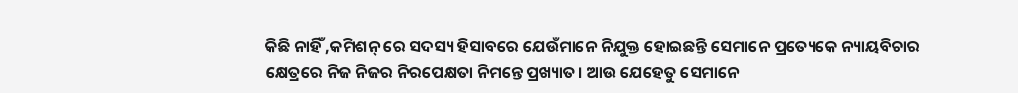କିଛି ନାହିଁ ,କମିଶନ୍ ରେ ସଦସ୍ୟ ହିସାବରେ ଯେଉଁମାନେ ନିଯୁକ୍ତ ହୋଇଛନ୍ତି ସେମାନେ ପ୍ରତ୍ୟେକେ ନ୍ୟାୟବିଚାର କ୍ଷେତ୍ରରେ ନିଜ ନିଜର ନିରପେକ୍ଷତା ନିମନ୍ତେ ପ୍ରଖ୍ୟାତ। ଆଉ ଯେହେତୁ ସେମାନେ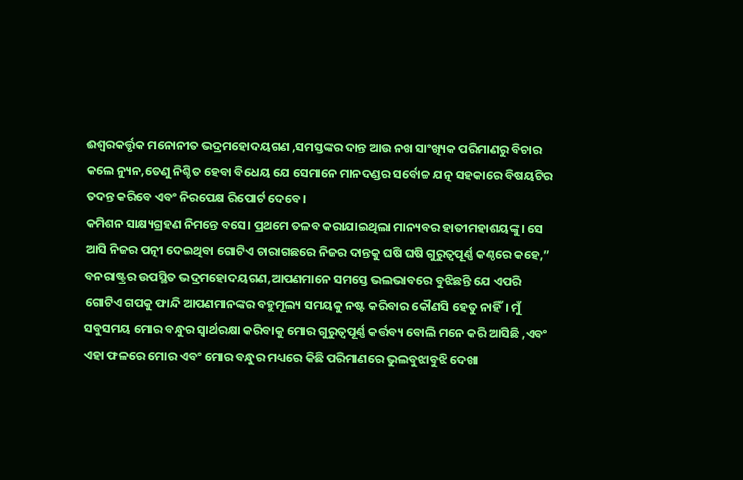ଈଶ୍ୱରକର୍ତ୍ତୃକ ମନୋନୀତ ଭଦ୍ରମହୋଦୟଗଣ ,ସମସ୍ତଙ୍କର ଦାନ୍ତ ଆଉ ନଖ ସାଂଖ୍ୟିକ ପରିମାଣରୁ ବିଚାର କଲେ ନ୍ୟୁନ,ତେଣୁ ନିଶ୍ଚିତ ହେବା ବିଧେୟ ଯେ ସେମାନେ ମାନଦଣ୍ଡର ସର୍ବୋଚ୍ଚ ଯତ୍ନ ସହକାରେ ବିଷୟଟିର ତଦନ୍ତ କରିବେ ଏବଂ ନିରପେକ୍ଷ ରିପୋର୍ଟ ଦେବେ।
କମିଶନ ସାକ୍ଷ୍ୟଗ୍ରହଣ ନିମନ୍ତେ ବସେ। ପ୍ରଥମେ ତଳବ କରାଯାଇଥିଲା ମାନ୍ୟବର ହାତୀମହାଶୟଙ୍କୁ। ସେ ଆସି ନିଜର ପତ୍ନୀ ଦେଇଥିବା ଗୋଟିଏ ଚାରାଗଛରେ ନିଜର ଦାନ୍ତକୁ ଘଷି ଘଷି ଗୁରୁତ୍ୱପୂର୍ଣ୍ଣ କଣ୍ଠରେ କହେ,” ବନରାଷ୍ଟ୍ରର ଉପସ୍ଥିତ ଭଦ୍ରମହୋଦୟଗଣ,ଆପଣମାନେ ସମସ୍ତେ ଭଲଭାବରେ ବୁଝିଛନ୍ତି ଯେ ଏପରି ଗୋଟିଏ ଗପକୁ ଫାନ୍ଦି ଆପଣମାନଙ୍କର ବହୁମୂଲ୍ୟ ସମୟକୁ ନଷ୍ଟ କରିବାର କୌଣସି ହେତୁ ନାହିଁ। ମୁଁ ସବୁସମୟ ମୋର ବନ୍ଧୁର ସ୍ୱାର୍ଥରକ୍ଷା କରିବାକୁ ମୋର ଗୁରୁତ୍ୱପୂର୍ଣ୍ଣ କର୍ତ୍ତବ୍ୟ ବୋଲି ମନେ କରି ଆସିଛି ,ଏବଂ ଏହା ଫଳରେ ମୋର ଏବଂ ମୋର ବନ୍ଧୁର ମଧ୍ୟରେ କିଛି ପରିମାଣରେ ଭୁଲବୁଝାବୁଝି ଦେଖା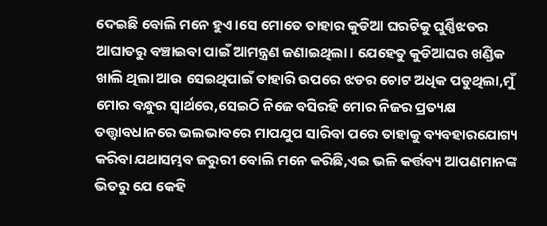ଦେଇଛି ବୋଲି ମନେ ହୁଏ।ସେ ମୋତେ ତାହାର କୁଡିଆ ଘରଟିକୁ ଘୁର୍ଣ୍ଣିଝଡର ଆଘାତରୁ ବଞ୍ଚାଇବା ପାଇଁ ଆମନ୍ତ୍ରଣ ଜଣାଇଥିଲା। ଯେହେତୁ କୁଡିଆଘର ଖଣ୍ଡିକ ଖାଲି ଥିଲା ଆଉ ସେଇଥିପାଇଁ ତାହାରି ଉପରେ ଝଡର ଚୋଟ ଅଧିକ ପଡୁଥିଲା,ମୁଁ ମୋର ବନ୍ଧୁର ସ୍ୱାର୍ଥରେ,ସେଇଠି ନିଜେ ବସିରହି ମୋର ନିଜର ପ୍ରତ୍ୟକ୍ଷ ତତ୍ତ୍ୱାବଧାନରେ ଭଲଭାବରେ ମାପଯୁପ ସାରିବା ପରେ ତାହାକୁ ବ୍ୟବହାରଯୋଗ୍ୟ କରିବା ଯଥାସମ୍ଭବ ଜରୁରୀ ବୋଲି ମନେ କରିଛି,ଏଇ ଭଳି କର୍ତ୍ତବ୍ୟ ଆପଣମାନଙ୍କ ଭିତରୁ ଯେ କେହି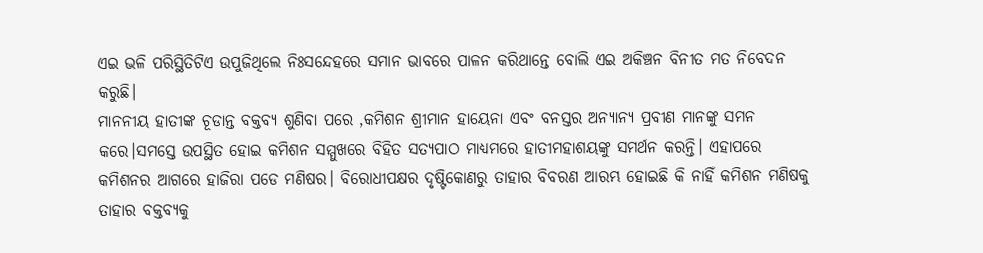ଏଇ ଭଳି ପରିସ୍ଥିତିଟିଏ ଉପୁଜିଥିଲେ ନିଃସନ୍ଦେହରେ ସମାନ ଭାବରେ ପାଳନ କରିଥାନ୍ତେ ବୋଲି ଏଇ ଅକିଞ୍ଚନ ବିନୀତ ମତ ନିବେଦନ କରୁଛି।
ମାନନୀୟ ହାତୀଙ୍କ ଚୂଡାନ୍ତ ବକ୍ତବ୍ୟ ଶୁଣିବା ପରେ ,କମିଶନ ଶ୍ରୀମାନ ହାୟେନା ଏବଂ ବନସ୍ତର ଅନ୍ୟାନ୍ୟ ପ୍ରବୀଣ ମାନଙ୍କୁ ସମନ କରେ।ସମସ୍ତେ ଉପସ୍ଥିତ ହୋଇ କମିଶନ ସମ୍ମୁଖରେ ବିହିତ ସତ୍ୟପାଠ ମାଧ୍ୟମରେ ହାତୀମହାଶୟଙ୍କୁ ସମର୍ଥନ କରନ୍ତି। ଏହାପରେ କମିଶନର ଆଗରେ ହାଜିରା ପଡେ ମଣିଷର। ବିରୋଧୀପକ୍ଷର ଦୃଷ୍ଟିକୋଣରୁ ତାହାର ବିବରଣ ଆରମ୍ଭ ହୋଇଛି କି ନାହିଁ କମିଶନ ମଣିଷକୁ ତାହାର ବକ୍ତବ୍ୟକୁ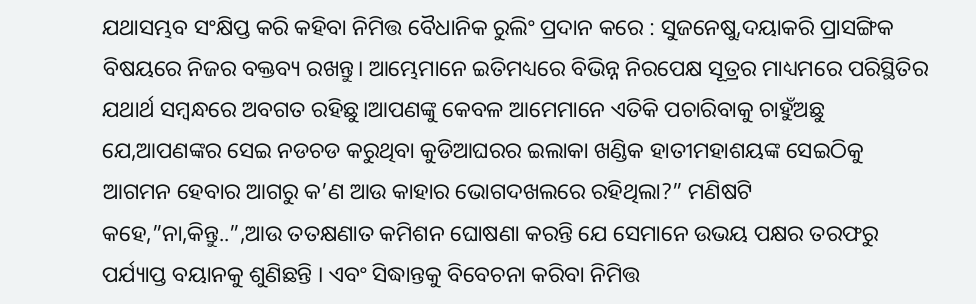ଯଥାସମ୍ଭବ ସଂକ୍ଷିପ୍ତ କରି କହିବା ନିମିତ୍ତ ବୈଧାନିକ ରୁଲିଂ ପ୍ରଦାନ କରେ : ସୁଜନେଷୁ,ଦୟାକରି ପ୍ରାସଙ୍ଗିକ ବିଷୟରେ ନିଜର ବକ୍ତବ୍ୟ ରଖନ୍ତୁ। ଆମ୍ଭେମାନେ ଇତିମଧ୍ୟରେ ବିଭିନ୍ନ ନିରପେକ୍ଷ ସୂତ୍ରର ମାଧ୍ୟମରେ ପରିସ୍ଥିତିର ଯଥାର୍ଥ ସମ୍ବନ୍ଧରେ ଅବଗତ ରହିଛୁ।ଆପଣଙ୍କୁ କେବଳ ଆମେମାନେ ଏତିକି ପଚାରିବାକୁ ଚାହୁଁଅଛୁ ଯେ,ଆପଣଙ୍କର ସେଇ ନଡଚଡ କରୁଥିବା କୁଡିଆଘରର ଇଲାକା ଖଣ୍ଡିକ ହାତୀମହାଶୟଙ୍କ ସେଇଠିକୁ ଆଗମନ ହେବାର ଆଗରୁ କ’ଣ ଆଉ କାହାର ଭୋଗଦଖଲରେ ରହିଥିଲା?” ମଣିଷଟି କହେ,”ନା,କିନ୍ତୁ..”,ଆଉ ତତକ୍ଷଣାତ କମିଶନ ଘୋଷଣା କରନ୍ତି ଯେ ସେମାନେ ଉଭୟ ପକ୍ଷର ତରଫରୁ ପର୍ଯ୍ୟାପ୍ତ ବୟାନକୁ ଶୁଣିଛନ୍ତି । ଏବଂ ସିଦ୍ଧାନ୍ତକୁ ବିବେଚନା କରିବା ନିମିତ୍ତ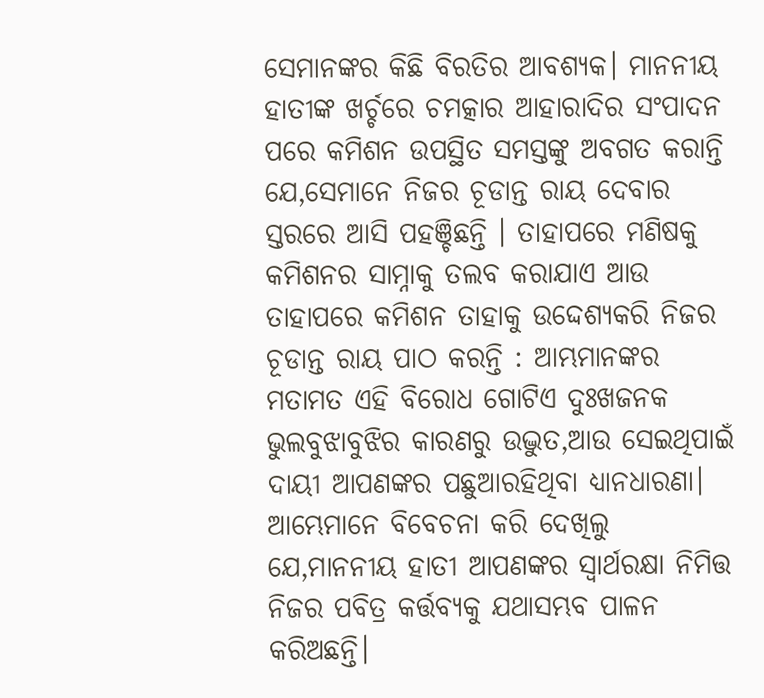ସେମାନଙ୍କର କିଛି ବିରତିର ଆବଶ୍ୟକ। ମାନନୀୟ ହାତୀଙ୍କ ଖର୍ଚ୍ଚରେ ଚମତ୍କାର ଆହାରାଦିର ସଂପାଦନ ପରେ କମିଶନ ଉପସ୍ଥିତ ସମସ୍ତଙ୍କୁ ଅବଗତ କରାନ୍ତି ଯେ,ସେମାନେ ନିଜର ଚୂଡାନ୍ତ ରାୟ ଦେବାର ସ୍ତରରେ ଆସି ପହଞ୍ଚିଛନ୍ତି । ତାହାପରେ ମଣିଷକୁ କମିଶନର ସାମ୍ନାକୁ ତଲବ କରାଯାଏ ଆଉ ତାହାପରେ କମିଶନ ତାହାକୁ ଉଦ୍ଦେଶ୍ୟକରି ନିଜର ଚୂଡାନ୍ତ ରାୟ ପାଠ କରନ୍ତି : ଆମ୍ଭମାନଙ୍କର ମତାମତ ଏହି ବିରୋଧ ଗୋଟିଏ ଦୁଃଖଜନକ ଭୁଲବୁଝାବୁଝିର କାରଣରୁ ଉଦ୍ଭୁତ,ଆଉ ସେଇଥିପାଇଁ ଦାୟୀ ଆପଣଙ୍କର ପଛୁଆରହିଥିବା ଧ୍ୟାନଧାରଣା। ଆମ୍ଭେମାନେ ବିବେଚନା କରି ଦେଖିଲୁ ଯେ,ମାନନୀୟ ହାତୀ ଆପଣଙ୍କର ସ୍ୱାର୍ଥରକ୍ଷା ନିମିତ୍ତ ନିଜର ପବିତ୍ର କର୍ତ୍ତବ୍ୟକୁ ଯଥାସମ୍ଭବ ପାଳନ କରିଅଛନ୍ତି।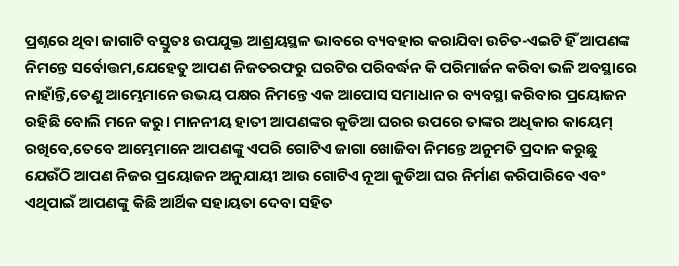ପ୍ରଶ୍ନରେ ଥିବା ଜାଗାଟି ବସ୍ତୁତଃ ଉପଯୁକ୍ତ ଆଶ୍ରୟସ୍ଥଳ ଭାବରେ ବ୍ୟବହାର କରାଯିବା ଉଚିତ-ଏଇଟି ହିଁ ଆପଣଙ୍କ ନିମନ୍ତେ ସର୍ବୋତ୍ତମ,ଯେହେତୁ ଆପଣ ନିଜତରଫରୁ ଘରଟିର ପରିବର୍ଦ୍ଧନ କି ପରିମାର୍ଜନ କରିବା ଭଳି ଅବସ୍ଥାରେ ନାହାଁନ୍ତି,ତେଣୁ ଆମ୍ଭେମାନେ ଉଭୟ ପକ୍ଷର ନିମନ୍ତେ ଏକ ଆପୋସ ସମାଧାନ ର ବ୍ୟବସ୍ଥା କରିବାର ପ୍ରୟୋଜନ ରହିଛି ବୋଲି ମନେ କରୁ। ମାନନୀୟ ହାତୀ ଆପଣଙ୍କର କୁଡିଆ ଘରର ଉପରେ ତାଙ୍କର ଅଧିକାର କାୟେମ୍ ରଖିବେ,ତେବେ ଆମ୍ଭେମାନେ ଆପଣଙ୍କୁ ଏପରି ଗୋଟିଏ ଜାଗା ଖୋଜିବା ନିମନ୍ତେ ଅନୁମତି ପ୍ରଦାନ କରୁଛୁ ଯେଉଁଠି ଆପଣ ନିଜର ପ୍ରୟୋଜନ ଅନୁଯାୟୀ ଆଉ ଗୋଟିଏ ନୂଆ କୁଡିଆ ଘର ନିର୍ମାଣ କରିପାରିବେ ଏବଂ ଏଥିପାଇଁ ଆପଣଙ୍କୁ କିଛି ଆର୍ଥିକ ସହାୟତା ଦେବା ସହିତ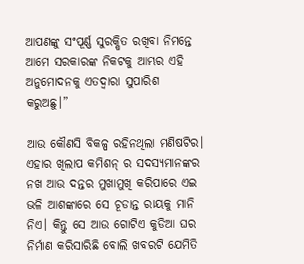ଆପଣଙ୍କୁ ସଂପୂର୍ଣ୍ଣ ସୁରକ୍ଷିତ ରଖିବା ନିମନ୍ତେ ଆମେ ସରକାରଙ୍କ ନିକଟକୁ ଆମ୍ଭର ଏହି ଅନୁମୋଦନକୁ ଏତଦ୍ୱାରା ସୁପାରିଶ କରୁଅଛୁ।”

ଆଉ କୌଣସି ବିକଳ୍ପ ରହିନଥିଲା ମଣିଷଟିର। ଏହାର ଖିଲାପ କମିଶନ୍ ର ସଦସ୍ୟମାନଙ୍କର ନଖ ଆଉ ଦନ୍ତର ମୁଖାମୁଖି କରିପାରେ ଏଇ ଭଳି ଆଶଙ୍କାରେ ସେ ଚୂଡାନ୍ତ ରାୟକୁ ମାନି ନିଏ। କିନ୍ତୁ ସେ ଆଉ ଗୋଟିଏ କୁଡିଆ ଘର ନିର୍ମାଣ କରିସାରିଛି ବୋଲି ଖବରଟି ଯେମିତି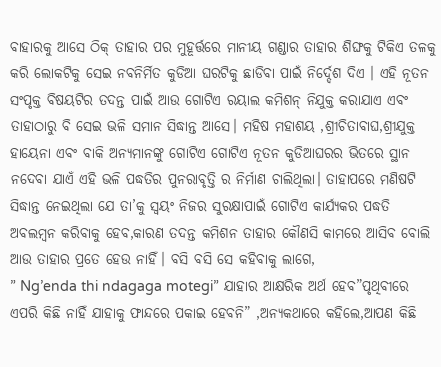ବାହାରକୁ ଆସେ ଠିକ୍ ତାହାର ପର ମୁହୂର୍ତ୍ତରେ ମାନୀୟ ଗଣ୍ଡାର ତାହାର ଶିଙ୍ଘକୁ ଟିକିଏ ତଳକୁ କରି ଲୋକଟିକୁ ସେଇ ନବନିର୍ମିତ କୁଡିଆ ଘରଟିକୁ ଛାଡିବା ପାଇଁ ନିର୍ଦ୍ଦେଶ ଦିଏ । ଏହି ନୂତନ ସଂପୃକ୍ତ ବିଷୟଟିର ତଦନ୍ତ ପାଇଁ ଆଉ ଗୋଟିଏ ରୟାଲ କମିଶନ୍ ନିଯୁକ୍ତ କରାଯାଏ ଏବଂ ତାହାଠାରୁ ବି ସେଇ ଭଳି ସମାନ ସିଦ୍ଧାନ୍ତ ଆସେ। ମହିଷ ମହାଶୟ ,ଶ୍ରୀଚିତାବାଘ,ଶ୍ରୀଯୁକ୍ତ ହାୟେନା ଏବଂ ବାକି ଅନ୍ୟମାନଙ୍କୁ ଗୋଟିଏ ଗୋଟିଏ ନୂତନ କୁଡିଆଘରର ଭିତରେ ସ୍ଥାନ ନଦେବା ଯାଏଁ ଏହି ଭଳି ପଦ୍ଧତିର ପୁନରାବୃତ୍ତି ର ନିର୍ମାଣ ଚାଲିଥିଲା। ତାହାପରେ ମଣିଷଟି ସିଦ୍ଧାନ୍ତ ନେଇଥିଲା ଯେ ତା’କୁ ସ୍ୱୟଂ ନିଜର ସୁରକ୍ଷାପାଇଁ ଗୋଟିଏ କାର୍ଯ୍ୟକର ପଦ୍ଧତି ଅବଲମ୍ବନ କରିବାକୁ ହେବ,କାରଣ ତଦନ୍ତ କମିଶନ ତାହାର କୌଣସି କାମରେ ଆସିବ ବୋଲି ଆଉ ତାହାର ପ୍ରତେ ହେଉ ନାହିଁ। ବସି ବସି ସେ କହିବାକୁ ଲାଗେ,
” Ng’enda thi ndagaga motegi” ଯାହାର ଆକ୍ଷରିକ ଅର୍ଥ ହେବ”ପୃଥିବୀରେ ଏପରି କିଛି ନାହିଁ ଯାହାକୁ ଫାନ୍ଦରେ ପକାଇ ହେବନି” ,ଅନ୍ୟକଥାରେ କହିଲେ,ଆପଣ କିଛି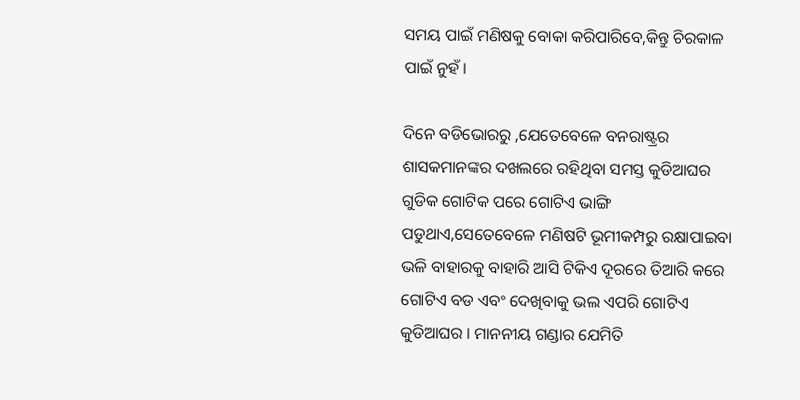ସମୟ ପାଇଁ ମଣିଷକୁ ବୋକା କରିପାରିବେ,କିନ୍ତୁ ଚିରକାଳ ପାଇଁ ନୁହଁ।

ଦିନେ ବଡିଭୋରରୁ ,ଯେତେବେଳେ ବନରାଷ୍ଟ୍ରର ଶାସକମାନଙ୍କର ଦଖଲରେ ରହିଥିବା ସମସ୍ତ କୁଡିଆଘର ଗୁଡିକ ଗୋଟିକ ପରେ ଗୋଟିଏ ଭାଙ୍ଗି ପଡୁଥାଏ,ସେତେବେଳେ ମଣିଷଟି ଭୂମୀକମ୍ପରୁ ରକ୍ଷାପାଇବା ଭଳି ବାହାରକୁ ବାହାରି ଆସି ଟିକିଏ ଦୂରରେ ତିଆରି କରେ ଗୋଟିଏ ବଡ ଏବଂ ଦେଖିବାକୁ ଭଲ ଏପରି ଗୋଟିଏ କୁଡିଆଘର । ମାନନୀୟ ଗଣ୍ଡାର ଯେମିତି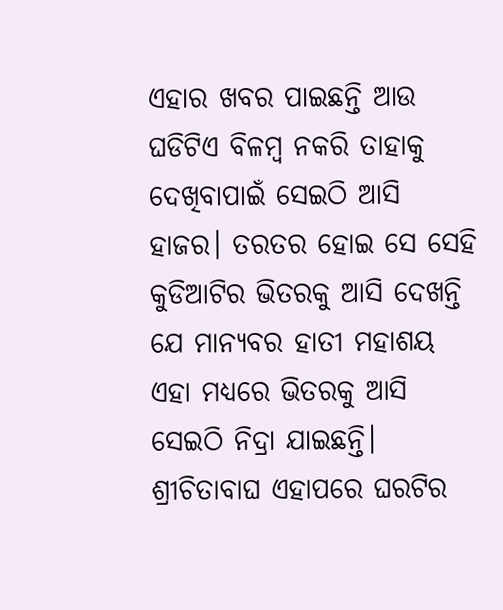ଏହାର ଖବର ପାଇଛନ୍ତି ଆଉ ଘଡିଟିଏ ବିଳମ୍ବ ନକରି ତାହାକୁ ଦେଖିବାପାଇଁ ସେଇଠି ଆସି ହାଜର। ତରତର ହୋଇ ସେ ସେହି କୁଡିଆଟିର ଭିତରକୁ ଆସି ଦେଖନ୍ତି ଯେ ମାନ୍ୟବର ହାତୀ ମହାଶୟ ଏହା ମଧ୍ୟରେ ଭିତରକୁ ଆସି ସେଇଠି ନିଦ୍ରା ଯାଇଛନ୍ତି। ଶ୍ରୀଚିତାବାଘ ଏହାପରେ ଘରଟିର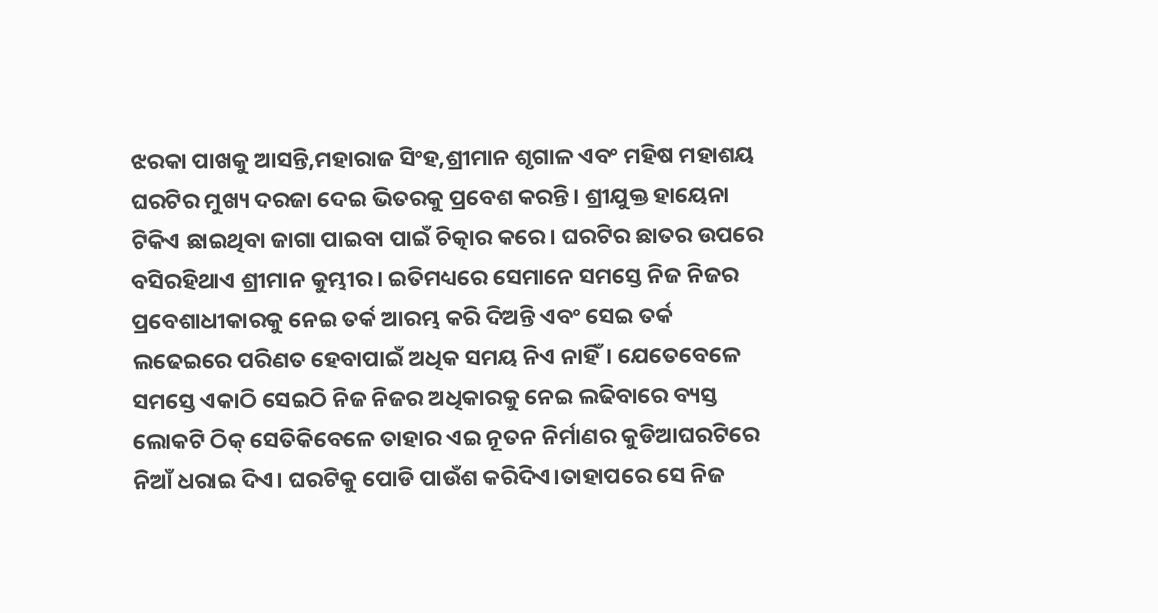ଝରକା ପାଖକୁ ଆସନ୍ତି,ମହାରାଜ ସିଂହ,ଶ୍ରୀମାନ ଶୃଗାଳ ଏବଂ ମହିଷ ମହାଶୟ ଘରଟିର ମୁଖ୍ୟ ଦରଜା ଦେଇ ଭିତରକୁ ପ୍ରବେଶ କରନ୍ତି। ଶ୍ରୀଯୁକ୍ତ ହାୟେନା ଟିକିଏ ଛାଇଥିବା ଜାଗା ପାଇବା ପାଇଁ ଚିତ୍କାର କରେ। ଘରଟିର ଛାତର ଉପରେ ବସିରହିଥାଏ ଶ୍ରୀମାନ କୁମ୍ଭୀର। ଇତିମଧ୍ୟରେ ସେମାନେ ସମସ୍ତେ ନିଜ ନିଜର ପ୍ରବେଶାଧୀକାରକୁ ନେଇ ତର୍କ ଆରମ୍ଭ କରି ଦିଅନ୍ତି ଏବଂ ସେଇ ତର୍କ ଲଢେଇରେ ପରିଣତ ହେବାପାଇଁ ଅଧିକ ସମୟ ନିଏ ନାହିଁ। ଯେତେବେଳେ ସମସ୍ତେ ଏକାଠି ସେଇଠି ନିଜ ନିଜର ଅଧିକାରକୁ ନେଇ ଲଢିବାରେ ବ୍ୟସ୍ତ ଲୋକଟି ଠିକ୍ ସେତିକିବେଳେ ତାହାର ଏଇ ନୂତନ ନିର୍ମାଣର କୁଡିଆଘରଟିରେ ନିଆଁ ଧରାଇ ଦିଏ। ଘରଟିକୁ ପୋଡି ପାଉଁଶ କରିଦିଏ।ତାହାପରେ ସେ ନିଜ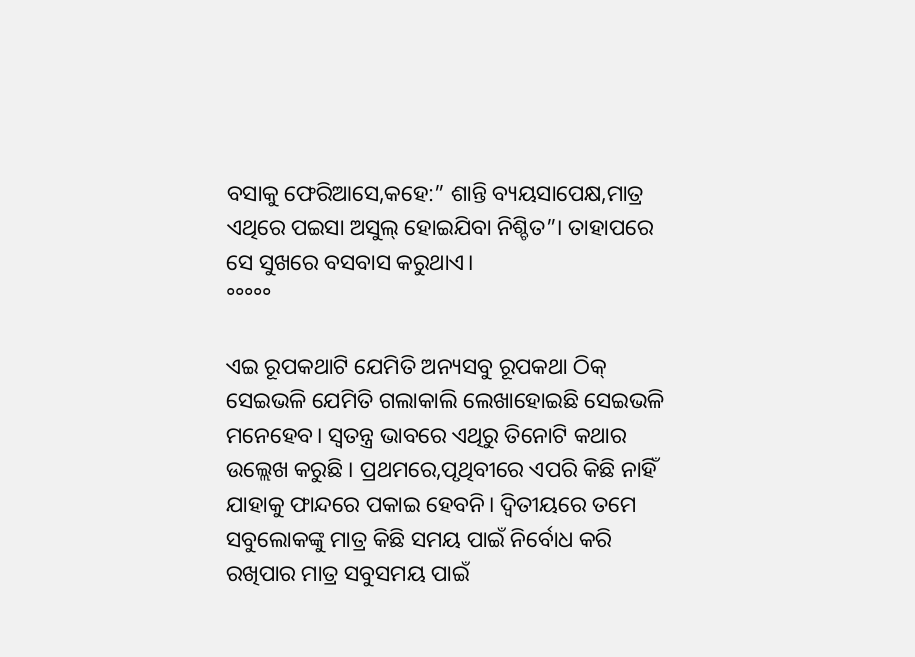ବସାକୁ ଫେରିଆସେ,କହେ:” ଶାନ୍ତି ବ୍ୟୟସାପେକ୍ଷ,ମାତ୍ର ଏଥିରେ ପଇସା ଅସୁଲ୍ ହୋଇଯିବା ନିଶ୍ଚିତ”। ତାହାପରେ ସେ ସୁଖରେ ବସବାସ କରୁଥାଏ।
°°°°°

ଏଇ ରୂପକଥାଟି ଯେମିତି ଅନ୍ୟସବୁ ରୂପକଥା ଠିକ୍ ସେଇଭଳି ଯେମିତି ଗଲାକାଲି ଲେଖାହୋଇଛି ସେଇଭଳି ମନେହେବ। ସ୍ୱତନ୍ତ୍ର ଭାବରେ ଏଥିରୁ ତିନୋଟି କଥାର ଉଲ୍ଲେଖ କରୁଛି । ପ୍ରଥମରେ,ପୃଥିବୀରେ ଏପରି କିଛି ନାହିଁ ଯାହାକୁ ଫାନ୍ଦରେ ପକାଇ ହେବନି। ଦ୍ୱିତୀୟରେ ତମେ ସବୁଲୋକଙ୍କୁ ମାତ୍ର କିଛି ସମୟ ପାଇଁ ନିର୍ବୋଧ କରି ରଖିପାର ମାତ୍ର ସବୁସମୟ ପାଇଁ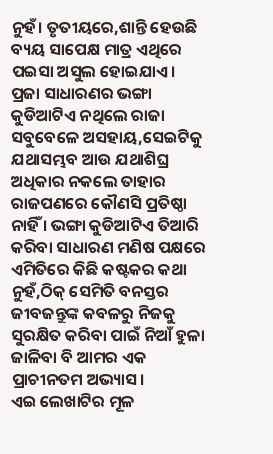ନୁହଁ। ତୃତୀୟରେ,ଶାନ୍ତି ହେଉଛି ବ୍ୟୟ ସାପେକ୍ଷ ମାତ୍ର ଏଥିରେ ପଇସା ଅସୁଲ ହୋଇଯାଏ।
ପ୍ରଜା ସାଧାରଣର ଭଙ୍ଗା କୁଡିଆଟିଏ ନଥିଲେ ରାଜା ସବୁବେଳେ ଅସହାୟ,ସେଇଟିକୁ ଯଥାସମ୍ଭବ ଆଉ ଯଥାଶିଘ୍ର ଅଧିକାର ନକଲେ ତାହାର ରାଜପଣରେ କୌଣସି ପ୍ରତିଷ୍ଠା ନାହିଁ । ଭଙ୍ଗା କୁଡିଆଟିଏ ତିଆରି କରିବା ସାଧାରଣ ମଣିଷ ପକ୍ଷରେ ଏମିତିରେ କିଛି କଷ୍ଟକର କଥା ନୁହଁ,ଠିକ୍ ସେମିତି ବନସ୍ତର ଜୀବଜନ୍ତୁଙ୍କ କବଳରୁ ନିଜକୁ ସୁରକ୍ଷିତ କରିବା ପାଇଁ ନିଆଁ ହୁଳା ଜାଳିବା ବି ଆମର ଏକ ପ୍ରାଚୀନତମ ଅଭ୍ୟାସ।
ଏଇ ଲେଖାଟିର ମୂଳ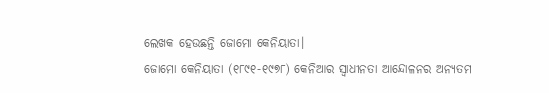ଲେଖକ ହେଉଛନ୍ତି ଜୋମୋ କେନିୟାତା।
ଜୋମୋ କେନିୟାତା (୧୮୯୧-୧୯୭୮) କେନିଆର ସ୍ୱାଧୀନତା ଆନ୍ଦୋଳନର ଅନ୍ୟତମ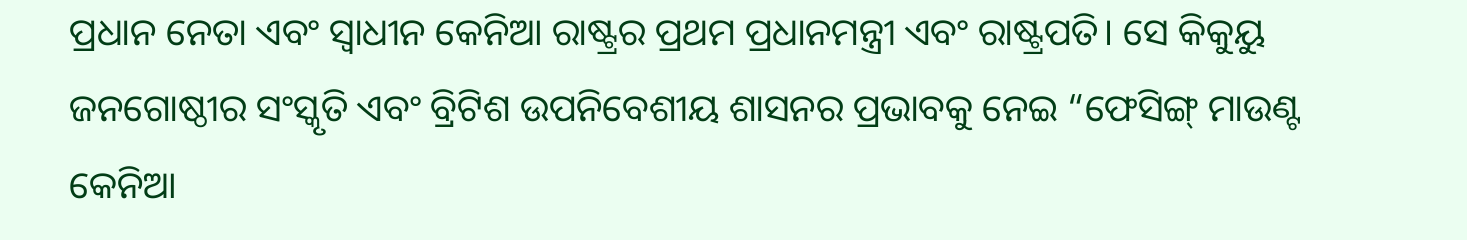ପ୍ରଧାନ ନେତା ଏବଂ ସ୍ୱାଧୀନ କେନିଆ ରାଷ୍ଟ୍ରର ପ୍ରଥମ ପ୍ରଧାନମନ୍ତ୍ରୀ ଏବଂ ରାଷ୍ଟ୍ରପତି। ସେ କିକୁୟୁ ଜନଗୋଷ୍ଠୀର ସଂସ୍କୃତି ଏବଂ ବ୍ରିଟିଶ ଉପନିବେଶୀୟ ଶାସନର ପ୍ରଭାବକୁ ନେଇ “ଫେସିଙ୍ଗ୍ ମାଉଣ୍ଟ କେନିଆ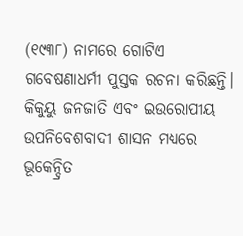(୧୯୩୮) ନାମରେ ଗୋଟିଏ ଗବେଷଣାଧର୍ମୀ ପୁସ୍ତକ ରଚନା କରିଛନ୍ତି।
କିକୁୟୁ ଜନଜାତି ଏବଂ ଇଉରୋପୀୟ ଉପନିବେଶବାଦୀ ଶାସନ ମଧ୍ୟରେ ଭୂକେନ୍ଦ୍ରିତ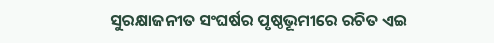ସୁରକ୍ଷାଜନୀତ ସଂଘର୍ଷର ପୃଷ୍ଠଭୂମୀରେ ରଚିତ ଏଇ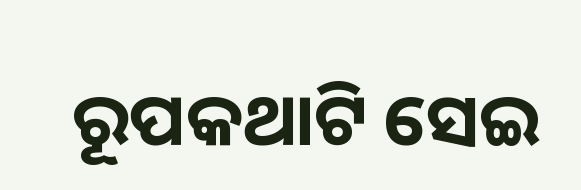ରୂପକଥାଟି ସେଇ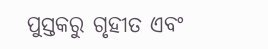ପୁସ୍ତକରୁ ଗୃହୀତ ଏବଂ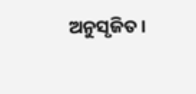ଅନୁସୃଜିତ।